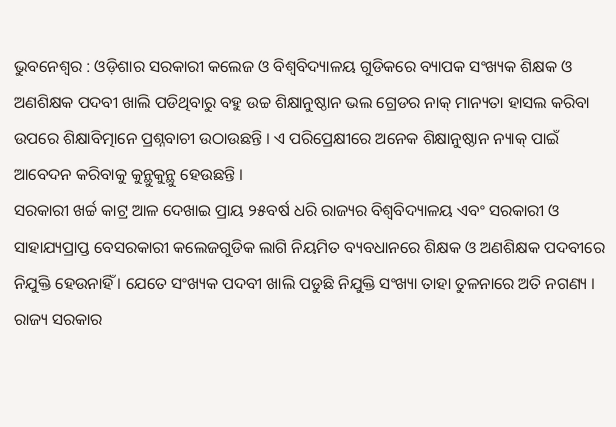ଭୁବନେଶ୍ୱର : ଓଡ଼ିଶାର ସରକାରୀ କଲେଜ ଓ ବିଶ୍ୱବିଦ୍ୟାଳୟ ଗୁଡିକରେ ବ୍ୟାପକ ସଂଖ୍ୟକ ଶିକ୍ଷକ ଓ ଅଣଶିକ୍ଷକ ପଦବୀ ଖାଲି ପଡିଥିବାରୁ ବହୁ ଉଚ୍ଚ ଶିକ୍ଷାନୁଷ୍ଠାନ ଭଲ ଗ୍ରେଡର ନାକ୍ ମାନ୍ୟତା ହାସଲ କରିବା ଉପରେ ଶିକ୍ଷାବିତ୍ମାନେ ପ୍ରଶ୍ନବାଚୀ ଉଠାଉଛନ୍ତି । ଏ ପରିପ୍ରେକ୍ଷୀରେ ଅନେକ ଶିକ୍ଷାନୁଷ୍ଠାନ ନ୍ୟାକ୍ ପାଇଁ ଆବେଦନ କରିବାକୁ କୁନ୍ଥୁକୁନ୍ଥୁ ହେଉଛନ୍ତି ।
ସରକାରୀ ଖର୍ଚ୍ଚ କାଟ୍ର ଆଳ ଦେଖାଇ ପ୍ରାୟ ୨୫ବର୍ଷ ଧରି ରାଜ୍ୟର ବିଶ୍ୱବିଦ୍ୟାଳୟ ଏବଂ ସରକାରୀ ଓ ସାହାଯ୍ୟପ୍ରାପ୍ତ ବେସରକାରୀ କଲେଜଗୁଡିକ ଲାଗି ନିୟମିତ ବ୍ୟବଧାନରେ ଶିକ୍ଷକ ଓ ଅଣଶିକ୍ଷକ ପଦବୀରେ ନିଯୁକ୍ତି ହେଉନାହିଁ । ଯେତେ ସଂଖ୍ୟକ ପଦବୀ ଖାଲି ପଡୁଛି ନିଯୁକ୍ତି ସଂଖ୍ୟା ତାହା ତୁଳନାରେ ଅତି ନଗଣ୍ୟ । ରାଜ୍ୟ ସରକାର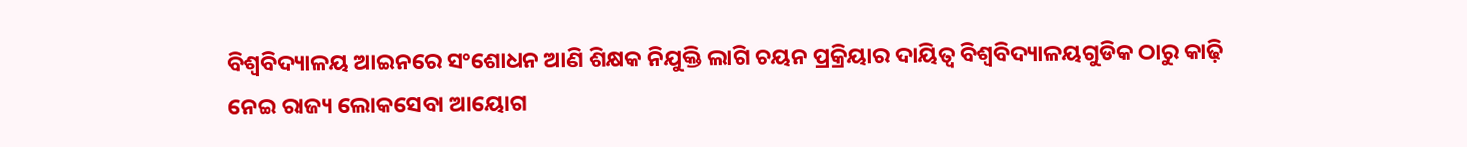ବିଶ୍ୱବିଦ୍ୟାଳୟ ଆଇନରେ ସଂଶୋଧନ ଆଣି ଶିକ୍ଷକ ନିଯୁକ୍ତି ଲାଗି ଚୟନ ପ୍ରକ୍ରିୟାର ଦାୟିତ୍ୱ ବିଶ୍ୱବିଦ୍ୟାଳୟଗୁଡିକ ଠାରୁ କାଢ଼ି ନେଇ ରାଜ୍ୟ ଲୋକସେବା ଆୟୋଗ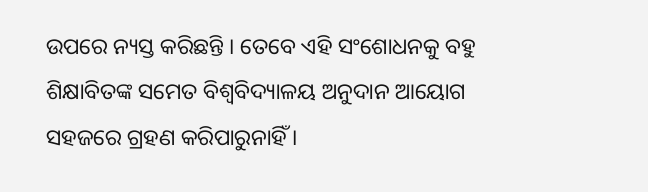ଉପରେ ନ୍ୟସ୍ତ କରିଛନ୍ତି । ତେବେ ଏହି ସଂଶୋଧନକୁ ବହୁ ଶିକ୍ଷାବିତଙ୍କ ସମେତ ବିଶ୍ୱବିଦ୍ୟାଳୟ ଅନୁଦାନ ଆୟୋଗ ସହଜରେ ଗ୍ରହଣ କରିପାରୁନାହିଁ ।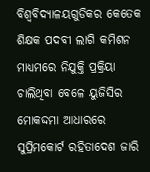ବିଶ୍ୱବିଦ୍ୟାଳୟଗୁଡିକର କେତେକ ଶିକ୍ଷକ ପଦବୀ ଲାଗି କମିଶନ ମାଧ୍ୟମରେ ନିଯୁକ୍ତି ପ୍ରକ୍ରିୟା ଚାଲିଥିବା ବେଳେ ୟୁଜିସିର ମୋକଦ୍ଦମା ଆଧାରରେ ସୁପ୍ରିମକୋର୍ଟ ରହିତାଦେଶ ଜାରି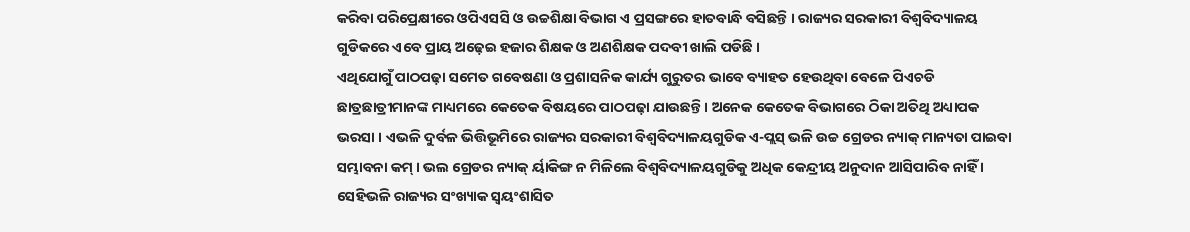କରିବା ପରିପ୍ରେକ୍ଷୀରେ ଓପିଏସସି ଓ ଉଚ୍ଚଶିକ୍ଷା ବିଭାଗ ଏ ପ୍ରସଙ୍ଗରେ ହାତବାନ୍ଧି ବସିଛନ୍ତି । ରାଜ୍ୟର ସରକାରୀ ବିଶ୍ୱବିଦ୍ୟାଳୟ ଗୁଡିକରେ ଏବେ ପ୍ରାୟ ଅଢ଼େଇ ହଜାର ଶିକ୍ଷକ ଓ ଅଣଶିକ୍ଷକ ପଦବୀ ଖାଲି ପଡିଛି ।
ଏଥିଯୋଗୁଁ ପାଠପଢ଼ା ସମେତ ଗବେଷଣା ଓ ପ୍ରଶାସନିକ କାର୍ଯ୍ୟ ଗୁରୁତର ଭାବେ ବ୍ୟାହତ ହେଉଥିବା ବେଳେ ପିଏଚଡି ଛାତ୍ରଛାତ୍ରୀମାନଙ୍କ ମାଧ୍ୟମରେ କେତେକ ବିଷୟରେ ପାଠପଢ଼ା ଯାଉଛନ୍ତି । ଅନେକ କେତେକ ବିଭାଗରେ ଠିକା ଅତିଥି ଅଧ୍ୟାପକ ଭରସା । ଏଭଳି ଦୁର୍ବଳ ଭିତ୍ତିଭୂମିରେ ରାଜ୍ୟର ସରକାରୀ ବିଶ୍ୱବିଦ୍ୟାଳୟଗୁଡିକ ଏ-ପ୍ଲସ୍ ଭଳି ଉଚ୍ଚ ଗ୍ରେଡର ନ୍ୟାକ୍ ମାନ୍ୟତା ପାଇବା ସମ୍ଭାବନା କମ୍ । ଭଲ ଗ୍ରେଡର ନ୍ୟାକ୍ ର୍ୟାକିଙ୍ଗ ନ ମିଳିଲେ ବିଶ୍ୱବିଦ୍ୟାଳୟଗୁଡିକୁ ଅଧିକ କେନ୍ଦ୍ରୀୟ ଅନୁଦାନ ଆସିପାରିବ ନାହିଁ ।
ସେହିଭଳି ରାଜ୍ୟର ସଂଖ୍ୟାକ ସ୍ୱୟଂଶାସିତ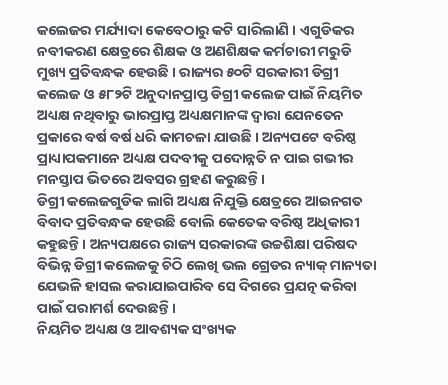କଲେଜର ମର୍ଯ୍ୟାଦା କେବେଠାରୁ କଟି ସାରିଲାଣି । ଏଗୁଡିକର ନବୀକରଣ କ୍ଷେତ୍ରରେ ଶିକ୍ଷକ ଓ ଅଣଶିକ୍ଷକ କର୍ମଚାରୀ ମରୁଡି ମୁଖ୍ୟ ପ୍ରତିବନ୍ଧକ ହେଉଛି । ରାଜ୍ୟର ୫୦ଟି ସରକାରୀ ଡିଗ୍ରୀ କଲେଜ ଓ ୫୮୨ଟି ଅନୁଦାନପ୍ରାପ୍ତ ଡିଗ୍ରୀ କଲେଜ ପାଇଁ ନିୟମିତ ଅଧ୍ୟକ୍ଷ ନଥିବାରୁ ଭାରପ୍ରାପ୍ତ ଅଧ୍ୟକ୍ଷମାନଙ୍କ ଦ୍ୱାରା ଯେନତେନ ପ୍ରକାରେ ବର୍ଷ ବର୍ଷ ଧରି କାମଚଳା ଯାଉଛି । ଅନ୍ୟପଟେ ବରିଷ୍ଠ ପ୍ରାଧ୍ୟାପକମାନେ ଅଧ୍ୟକ୍ଷ ପଦବୀକୁ ପଦୋନ୍ନତି ନ ପାଇ ଗଭୀର ମନସ୍ତାପ ଭିତରେ ଅବସର ଗ୍ରହଣ କରୁଛନ୍ତି ।
ଡିଗ୍ରୀ କଲେଜଗୁଡିକ ଲାଗି ଅଧ୍ୟକ୍ଷ ନିଯୁକ୍ତି କ୍ଷେତ୍ରରେ ଆଇନଗତ ବିବାଦ ପ୍ରତିବନ୍ଧକ ହେଉଛି ବୋଲି କେତେକ ବରିଷ୍ଠ ଅଧିକାରୀ କହୁଛନ୍ତି । ଅନ୍ୟପକ୍ଷରେ ରାଜ୍ୟ ସରକାରଙ୍କ ଉଚ୍ଚଶିକ୍ଷା ପରିଷଦ ବିଭିନ୍ନ ଡିଗ୍ରୀ କଲେଜକୁ ଚିଠି ଲେଖି ଭଲ ଗ୍ରେଡର ନ୍ୟାକ୍ ମାନ୍ୟତା ଯେଭଳି ହାସଲ କରାଯାଇପାରିବ ସେ ଦିଗରେ ପ୍ରଯତ୍ନ କରିବା ପାଇଁ ପରାମର୍ଶ ଦେଉଛନ୍ତି ।
ନିୟମିତ ଅଧ୍ୟକ୍ଷ ଓ ଆବଶ୍ୟକ ସଂଖ୍ୟକ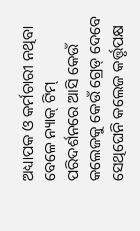ଅଧ୍ୟାପକ ଓ କର୍ମଚାରୀ ନଥିବା ବେଳେ ନ୍ୟାକ୍ ଟିମ୍ ପରିଦର୍ଶନରେ ଆସି କେଉଁ କଲେଜକୁ କେଉଁ ଗ୍ରେଡ୍ ଦେବେ ସେଥିଘେନି କଲେଜ କର୍ତ୍ତୃପକ୍ଷ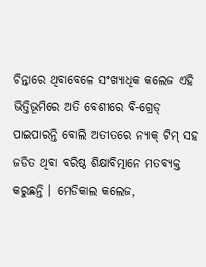ଚିନ୍ତାରେ ଥିବାବେଳେ ସଂଖ୍ୟାଧିକ କଲେଜ ଏହି ଭିତ୍ତିଭୂମିରେ ଅତି ବେଶୀରେ ବି-ଗ୍ରେଡ୍ ପାଇପାରନ୍ତି ବୋଲି ଅତୀତରେ ନ୍ୟାକ୍ ଟିମ୍ ସହ ଜଡିତ ଥିବା ବରିଷ୍ଠ ଶିକ୍ଷାବିତ୍ମାନେ ମତବ୍ୟକ୍ତ କରୁଛନ୍ତି । ମେଡିକାଲ କଲେଜ,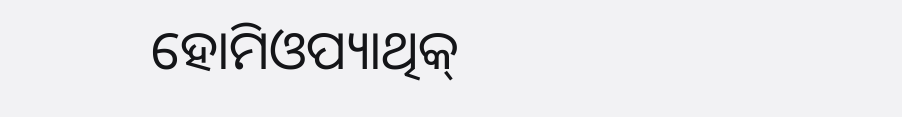ହୋମିଓପ୍ୟାଥିକ୍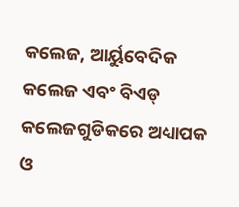କଲେଜ, ଆର୍ୟୁବେଦିକ କଲେଜ ଏବଂ ବିଏଡ୍ କଲେଜଗୁଡିକରେ ଅଧ୍ୟାପକ ଓ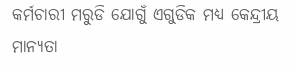କର୍ମଚାରୀ ମରୁଡି ଯୋଗୁଁ ଏଗୁଡିକ ମଧ୍ୟ କେନ୍ଦ୍ରୀୟ ମାନ୍ୟତା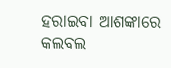ହରାଇବା ଆଶଙ୍କାରେ କଲବଲ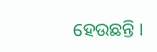ହେଉଛନ୍ତି ।